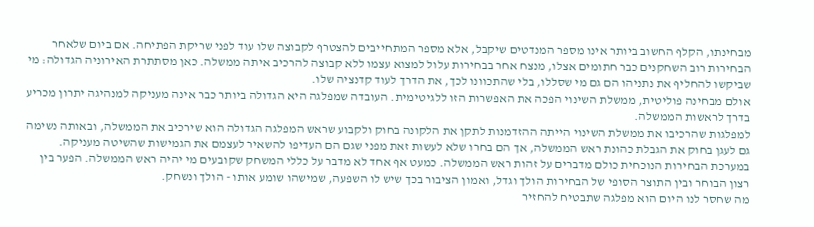מבחינתו, הקלף החשוב ביותר אינו מספר המנדטים שיקבל, אלא מספר המתחייבים להצטרף לקבוצה שלו עוד לפני שריקת הפתיחה. אם ביום שלאחר הבחירות רוב השחקנים כבר חתומים אצלו, מנצח אחר בבחירות עלול למצוא עצמו ללא קבוצה להרכיב איתה ממשלה. כאן מסתתרת האירוניה הגדולה: מי שביקשו להחליף את נתניהו הם גם מי שסללו, בלי שהתכוונו לכך, את הדרך לעוד קדנציה שלו.
אולם מבחינה פוליטית, ממשלת השינוי הפכה את האפשרות הזו ללגיטימית. העובדה שמפלגה היא הגדולה ביותר כבר אינה מעניקה למנהיגה יתרון מכריע בדרך לראשות הממשלה.
למפלגות שהרכיבו את ממשלת השינוי הייתה ההזדמנות לתקן את הלקונה בחוק ולקבוע שראש המפלגה הגדולה הוא שירכיב את הממשלה, ובאותה נשימה גם לעגן בחוק את הגבלת כהונת ראש הממשלה, אך הם בחרו שלא לעשות זאת מפני שגם הם העדיפו להשאיר לעצמם את הגמישות שהשיטה מעניקה.
במערכת הבחירות הנוכחית כולם מדברים על זהות ראש הממשלה. כמעט אף אחד לא מדבר על כללי המשחק שקובעים מי יהיה ראש הממשלה. הפער בין רצון הבוחר ובין התוצר הסופי של הבחירות הולך וגדל, ואמון הציבור בכך שיש לו השפעה, שמישהו שומע אותו - הולך ונשחק.
מה שחסר לנו היום הוא מפלגה שתבטיח להחזיר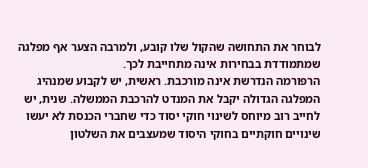לבוחר את התחושה שהקול שלו קובע, ולמרבה הצער אף מפלגה שמתמודדת בבחירות אינה מתחייבת לכך.
הרפורמה הנדרשת אינה מורכבת. ראשית, יש לקבוע שמנהיג המפלגה הגדולה יקבל את המנדט להרכבת הממשלה. שנית, יש לחייב רוב מיוחס לשינוי חוקי יסוד כדי שחברי הכנסת לא יעשו שינויים חוקתיים בחוקי היסוד שמעצבים את השלטון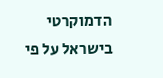הדמוקרטי בישראל על פי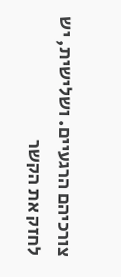צורכיהם הרגעיים. ושלישית, יש לחזק את הקשר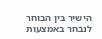הישיר בין הבוחר לנבחר באמצעות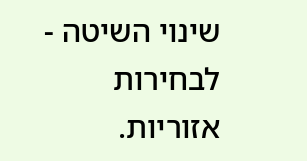שינוי השיטה - לבחירות אזוריות.